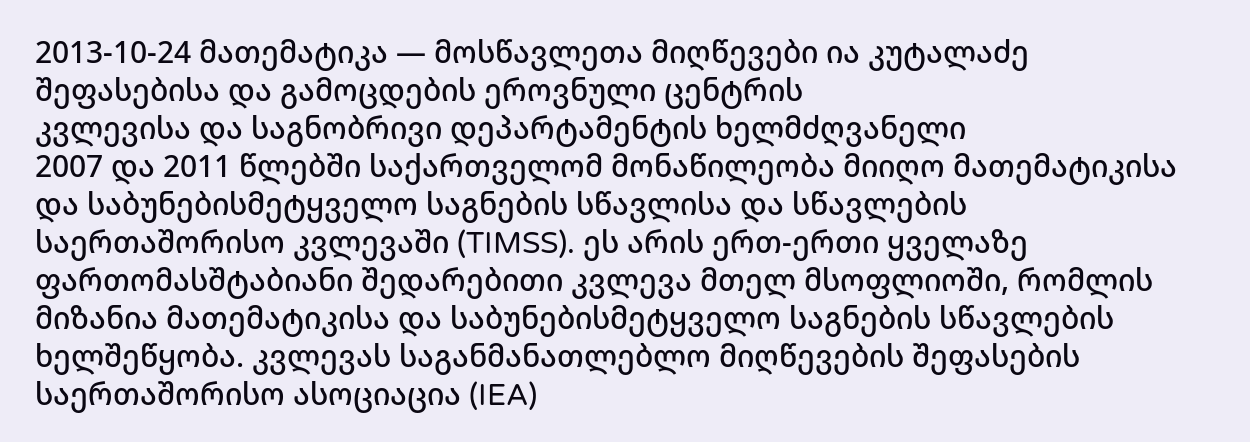2013-10-24 მათემატიკა — მოსწავლეთა მიღწევები ია კუტალაძე
შეფასებისა და გამოცდების ეროვნული ცენტრის
კვლევისა და საგნობრივი დეპარტამენტის ხელმძღვანელი
2007 და 2011 წლებში საქართველომ მონაწილეობა მიიღო მათემატიკისა და საბუნებისმეტყველო საგნების სწავლისა და სწავლების საერთაშორისო კვლევაში (TIMSS). ეს არის ერთ-ერთი ყველაზე ფართომასშტაბიანი შედარებითი კვლევა მთელ მსოფლიოში, რომლის მიზანია მათემატიკისა და საბუნებისმეტყველო საგნების სწავლების ხელშეწყობა. კვლევას საგანმანათლებლო მიღწევების შეფასების საერთაშორისო ასოციაცია (IEA)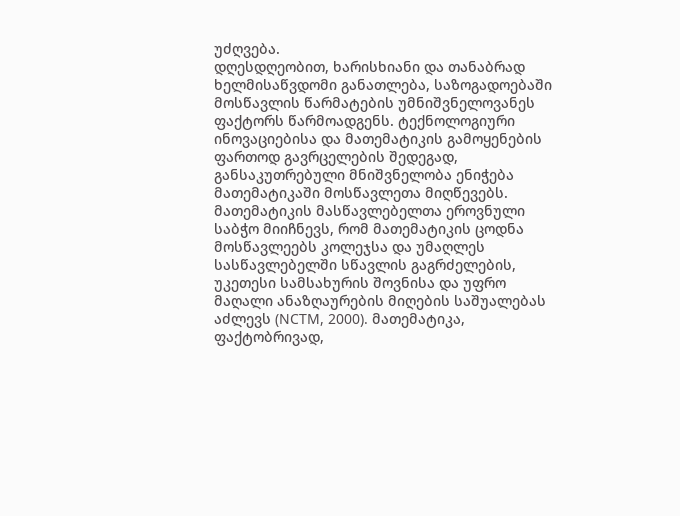უძღვება.
დღესდღეობით, ხარისხიანი და თანაბრად ხელმისაწვდომი განათლება, საზოგადოებაში მოსწავლის წარმატების უმნიშვნელოვანეს ფაქტორს წარმოადგენს. ტექნოლოგიური ინოვაციებისა და მათემატიკის გამოყენების ფართოდ გავრცელების შედეგად, განსაკუთრებული მნიშვნელობა ენიჭება მათემატიკაში მოსწავლეთა მიღწევებს. მათემატიკის მასწავლებელთა ეროვნული საბჭო მიიჩნევს, რომ მათემატიკის ცოდნა მოსწავლეებს კოლეჯსა და უმაღლეს სასწავლებელში სწავლის გაგრძელების, უკეთესი სამსახურის შოვნისა და უფრო მაღალი ანაზღაურების მიღების საშუალებას აძლევს (NCTM, 2000). მათემატიკა, ფაქტობრივად,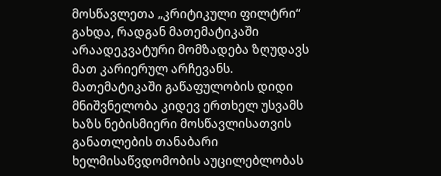მოსწავლეთა „კრიტიკული ფილტრი“ გახდა, რადგან მათემატიკაში არაადეკვატური მომზადება ზღუდავს მათ კარიერულ არჩევანს. მათემატიკაში გაწაფულობის დიდი მნიშვნელობა კიდევ ერთხელ უსვამს ხაზს ნებისმიერი მოსწავლისათვის განათლების თანაბარი ხელმისაწვდომობის აუცილებლობას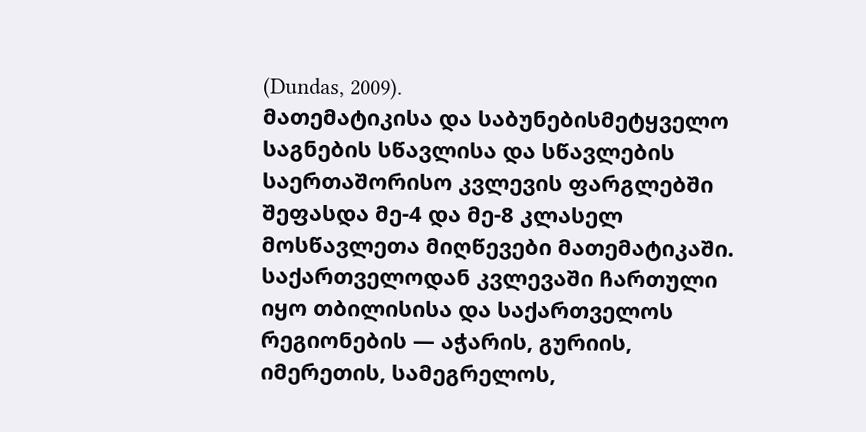(Dundas, 2009).
მათემატიკისა და საბუნებისმეტყველო საგნების სწავლისა და სწავლების საერთაშორისო კვლევის ფარგლებში შეფასდა მე-4 და მე-8 კლასელ მოსწავლეთა მიღწევები მათემატიკაში. საქართველოდან კვლევაში ჩართული იყო თბილისისა და საქართველოს რეგიონების — აჭარის, გურიის, იმერეთის, სამეგრელოს,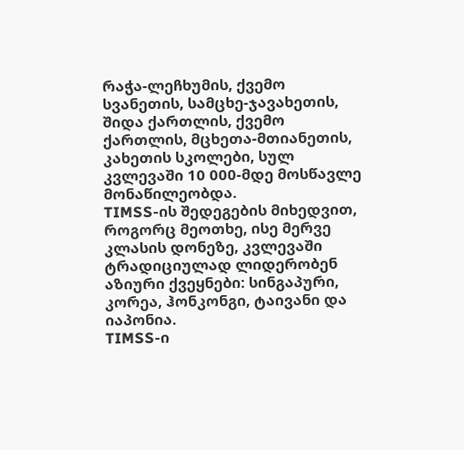რაჭა-ლეჩხუმის, ქვემო სვანეთის, სამცხე-ჯავახეთის, შიდა ქართლის, ქვემო ქართლის, მცხეთა-მთიანეთის, კახეთის სკოლები, სულ კვლევაში 10 000-მდე მოსწავლე მონაწილეობდა.
TIMSS-ის შედეგების მიხედვით, როგორც მეოთხე, ისე მერვე კლასის დონეზე, კვლევაში ტრადიციულად ლიდერობენ აზიური ქვეყნები: სინგაპური, კორეა, ჰონკონგი, ტაივანი და იაპონია.
TIMSS-ი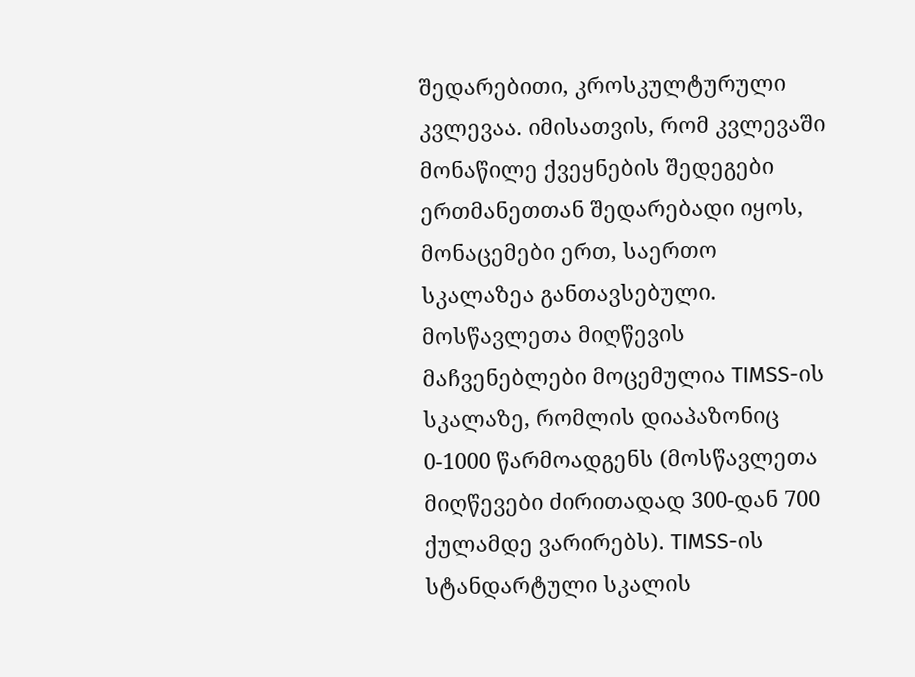შედარებითი, კროსკულტურული კვლევაა. იმისათვის, რომ კვლევაში მონაწილე ქვეყნების შედეგები ერთმანეთთან შედარებადი იყოს, მონაცემები ერთ, საერთო სკალაზეა განთავსებული. მოსწავლეთა მიღწევის მაჩვენებლები მოცემულია TIMSS-ის სკალაზე, რომლის დიაპაზონიც 0-1000 წარმოადგენს (მოსწავლეთა მიღწევები ძირითადად 300-დან 700 ქულამდე ვარირებს). TIMSS-ის სტანდარტული სკალის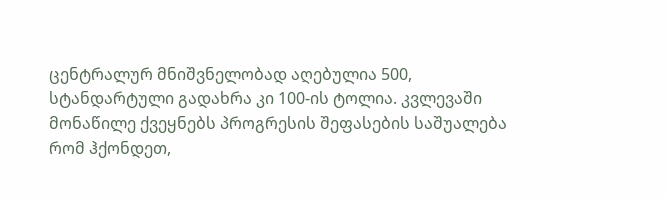ცენტრალურ მნიშვნელობად აღებულია 500, სტანდარტული გადახრა კი 100-ის ტოლია. კვლევაში მონაწილე ქვეყნებს პროგრესის შეფასების საშუალება რომ ჰქონდეთ,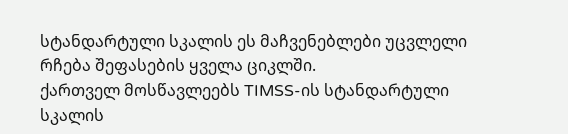სტანდარტული სკალის ეს მაჩვენებლები უცვლელი რჩება შეფასების ყველა ციკლში.
ქართველ მოსწავლეებს TIMSS-ის სტანდარტული სკალის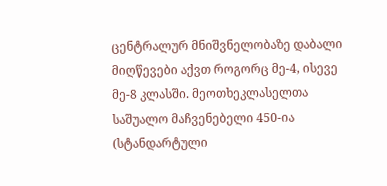ცენტრალურ მნიშვნელობაზე დაბალი მიღწევები აქვთ როგორც მე-4, ისევე მე-8 კლასში. მეოთხეკლასელთა საშუალო მაჩვენებელი 450-ია (სტანდარტული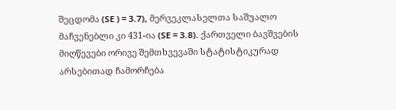შეცდომა (SE ) = 3.7), მერვეკლასელთა საშუალო მაჩვენებლი კი 431-ია (SE = 3.8). ქართველი ბავშვების მიღწევები ორივე შემთხვევაში სტატისტიკურად არსებითად ჩამორჩება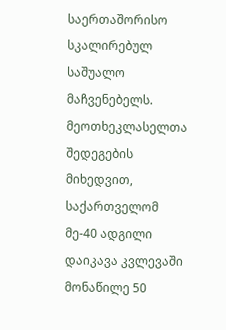საერთაშორისო სკალირებულ საშუალო მაჩვენებელს.
მეოთხეკლასელთა შედეგების მიხედვით, საქართველომ მე-40 ადგილი დაიკავა კვლევაში მონაწილე 50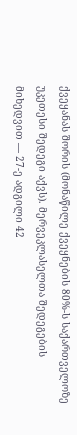ქვეყანას შორის (მონაწილე ქვეყნების 80%-ს საქართველოზე უკეთესი შედეგი აქვს). მერვეკლასელთა შედეგების მიხედვით — 27-ე ადგილი 42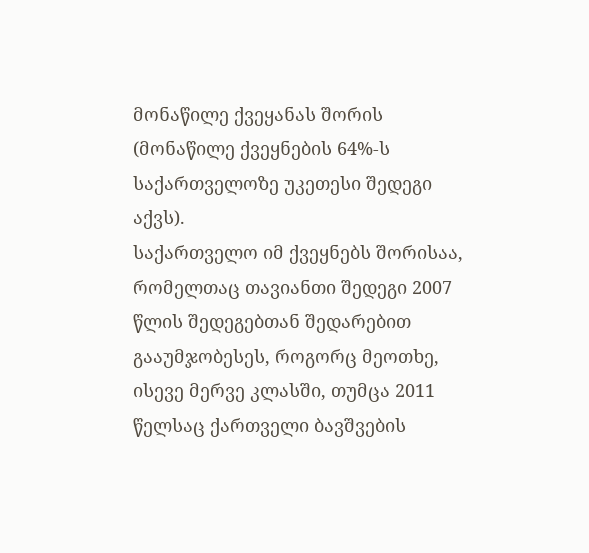მონაწილე ქვეყანას შორის (მონაწილე ქვეყნების 64%-ს საქართველოზე უკეთესი შედეგი აქვს).
საქართველო იმ ქვეყნებს შორისაა, რომელთაც თავიანთი შედეგი 2007 წლის შედეგებთან შედარებით გააუმჯობესეს, როგორც მეოთხე, ისევე მერვე კლასში, თუმცა 2011 წელსაც ქართველი ბავშვების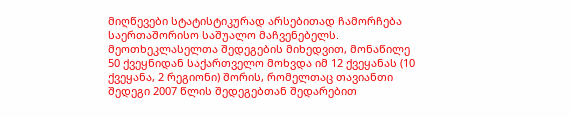მიღწევები სტატისტიკურად არსებითად ჩამორჩება საერთაშორისო საშუალო მაჩვენებელს.
მეოთხეკლასელთა შედეგების მიხედვით, მონაწილე 50 ქვეყნიდან საქართველო მოხვდა იმ 12 ქვეყანას (10 ქვეყანა, 2 რეგიონი) შორის, რომელთაც თავიანთი შედეგი 2007 წლის შედეგებთან შედარებით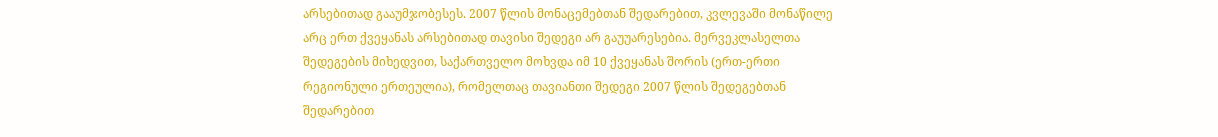არსებითად გააუმჯობესეს. 2007 წლის მონაცემებთან შედარებით, კვლევაში მონაწილე არც ერთ ქვეყანას არსებითად თავისი შედეგი არ გაუუარესებია. მერვეკლასელთა შედეგების მიხედვით, საქართველო მოხვდა იმ 10 ქვეყანას შორის (ერთ-ერთი რეგიონული ერთეულია), რომელთაც თავიანთი შედეგი 2007 წლის შედეგებთან შედარებით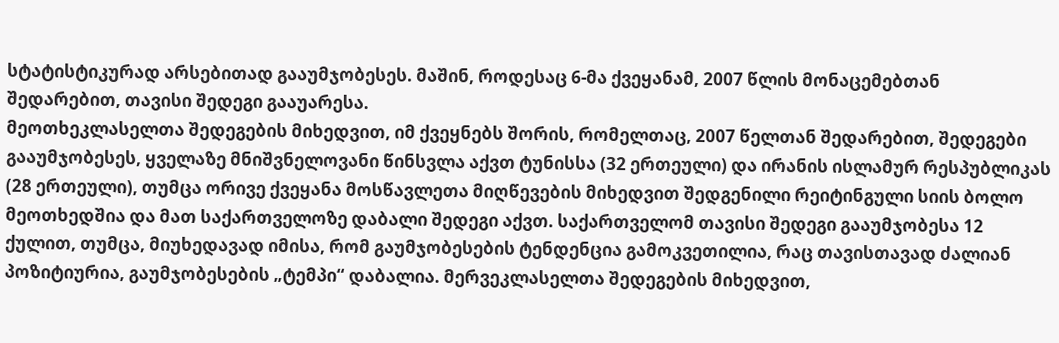სტატისტიკურად არსებითად გააუმჯობესეს. მაშინ, როდესაც 6-მა ქვეყანამ, 2007 წლის მონაცემებთან შედარებით, თავისი შედეგი გააუარესა.
მეოთხეკლასელთა შედეგების მიხედვით, იმ ქვეყნებს შორის, რომელთაც, 2007 წელთან შედარებით, შედეგები გააუმჯობესეს, ყველაზე მნიშვნელოვანი წინსვლა აქვთ ტუნისსა (32 ერთეული) და ირანის ისლამურ რესპუბლიკას (28 ერთეული), თუმცა ორივე ქვეყანა მოსწავლეთა მიღწევების მიხედვით შედგენილი რეიტინგული სიის ბოლო მეოთხედშია და მათ საქართველოზე დაბალი შედეგი აქვთ. საქართველომ თავისი შედეგი გააუმჯობესა 12 ქულით, თუმცა, მიუხედავად იმისა, რომ გაუმჯობესების ტენდენცია გამოკვეთილია, რაც თავისთავად ძალიან პოზიტიურია, გაუმჯობესების „ტემპი“ დაბალია. მერვეკლასელთა შედეგების მიხედვით,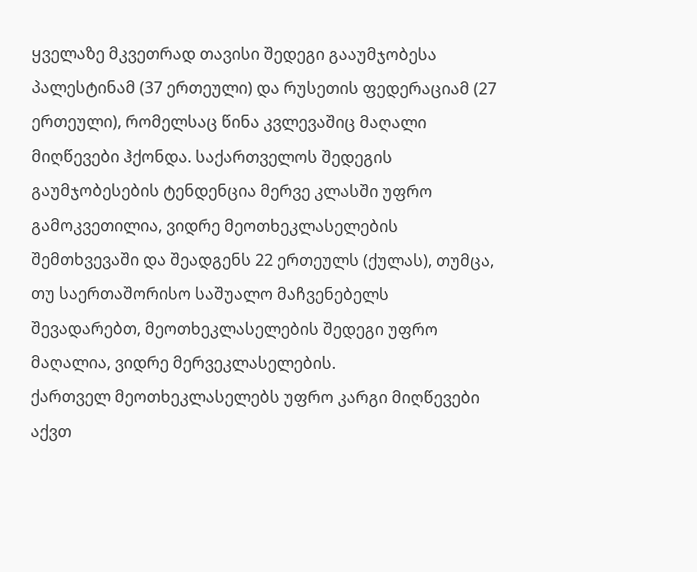ყველაზე მკვეთრად თავისი შედეგი გააუმჯობესა პალესტინამ (37 ერთეული) და რუსეთის ფედერაციამ (27 ერთეული), რომელსაც წინა კვლევაშიც მაღალი მიღწევები ჰქონდა. საქართველოს შედეგის გაუმჯობესების ტენდენცია მერვე კლასში უფრო გამოკვეთილია, ვიდრე მეოთხეკლასელების შემთხვევაში და შეადგენს 22 ერთეულს (ქულას), თუმცა, თუ საერთაშორისო საშუალო მაჩვენებელს შევადარებთ, მეოთხეკლასელების შედეგი უფრო მაღალია, ვიდრე მერვეკლასელების.
ქართველ მეოთხეკლასელებს უფრო კარგი მიღწევები აქვთ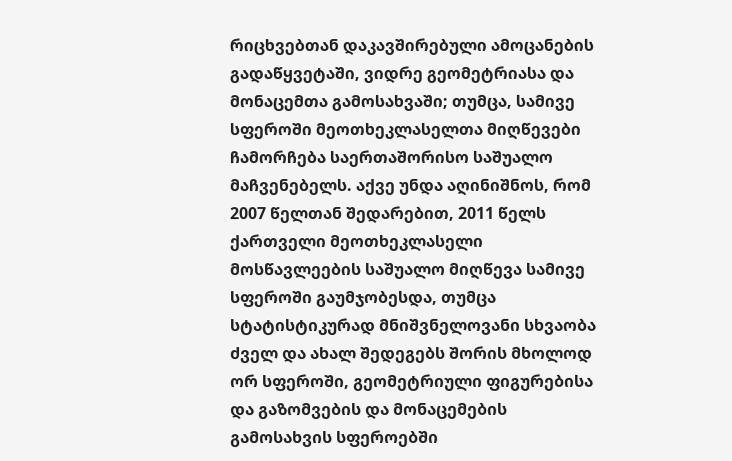რიცხვებთან დაკავშირებული ამოცანების გადაწყვეტაში, ვიდრე გეომეტრიასა და მონაცემთა გამოსახვაში; თუმცა, სამივე სფეროში მეოთხეკლასელთა მიღწევები ჩამორჩება საერთაშორისო საშუალო მაჩვენებელს. აქვე უნდა აღინიშნოს, რომ 2007 წელთან შედარებით, 2011 წელს ქართველი მეოთხეკლასელი მოსწავლეების საშუალო მიღწევა სამივე სფეროში გაუმჯობესდა, თუმცა სტატისტიკურად მნიშვნელოვანი სხვაობა ძველ და ახალ შედეგებს შორის მხოლოდ ორ სფეროში, გეომეტრიული ფიგურებისა და გაზომვების და მონაცემების გამოსახვის სფეროებში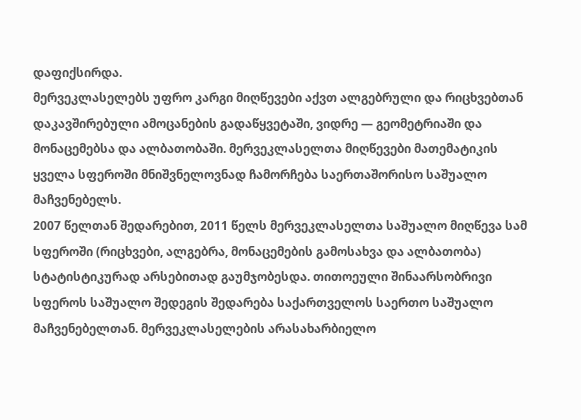დაფიქსირდა.
მერვეკლასელებს უფრო კარგი მიღწევები აქვთ ალგებრული და რიცხვებთან დაკავშირებული ამოცანების გადაწყვეტაში, ვიდრე — გეომეტრიაში და მონაცემებსა და ალბათობაში. მერვეკლასელთა მიღწევები მათემატიკის ყველა სფეროში მნიშვნელოვნად ჩამორჩება საერთაშორისო საშუალო მაჩვენებელს.
2007 წელთან შედარებით, 2011 წელს მერვეკლასელთა საშუალო მიღწევა სამ სფეროში (რიცხვები, ალგებრა, მონაცემების გამოსახვა და ალბათობა) სტატისტიკურად არსებითად გაუმჯობესდა. თითოეული შინაარსობრივი სფეროს საშუალო შედეგის შედარება საქართველოს საერთო საშუალო მაჩვენებელთან. მერვეკლასელების არასახარბიელო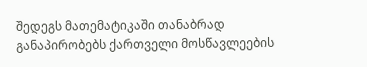შედეგს მათემატიკაში თანაბრად განაპირობებს ქართველი მოსწავლეების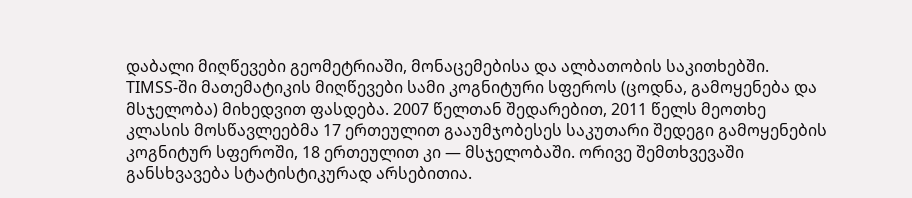დაბალი მიღწევები გეომეტრიაში, მონაცემებისა და ალბათობის საკითხებში.
TIMSS-ში მათემატიკის მიღწევები სამი კოგნიტური სფეროს (ცოდნა, გამოყენება და მსჯელობა) მიხედვით ფასდება. 2007 წელთან შედარებით, 2011 წელს მეოთხე კლასის მოსწავლეებმა 17 ერთეულით გააუმჯობესეს საკუთარი შედეგი გამოყენების კოგნიტურ სფეროში, 18 ერთეულით კი — მსჯელობაში. ორივე შემთხვევაში განსხვავება სტატისტიკურად არსებითია.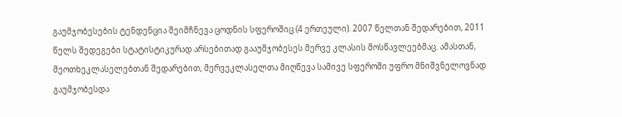გაუმჯობესების ტენდენცია შეიმჩნევა ცოდნის სფეროშიც (4 ერთეული). 2007 წელთან შედარებით, 2011 წელს შედეგები სტატისტიკურად არსებითად გააუმჯობესეს მერვე კლასის მოსწავლეებმაც. ამასთან, მეოთხეკლასელებთან შედარებით, მერვეკლასელთა მიღწევა სამივე სფეროში უფრო მნიშვნელოვნად გაუმჯობესდა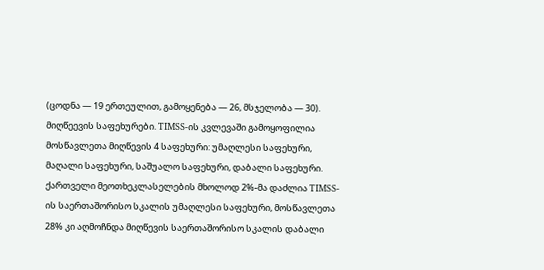(ცოდნა — 19 ერთეულით, გამოყენება — 26, მსჯელობა — 30).
მიღწეევის საფეხურები. TIMSS-ის კვლევაში გამოყოფილია მოსწავლეთა მიღწევის 4 საფეხური: უმაღლესი საფეხური, მაღალი საფეხური, საშუალო საფეხური, დაბალი საფეხური.
ქართველი მეოთხეკლასელების მხოლოდ 2%-მა დაძლია TIMSS-ის საერთაშორისო სკალის უმაღლესი საფეხური, მოსწავლეთა 28% კი აღმოჩნდა მიღწევის საერთაშორისო სკალის დაბალი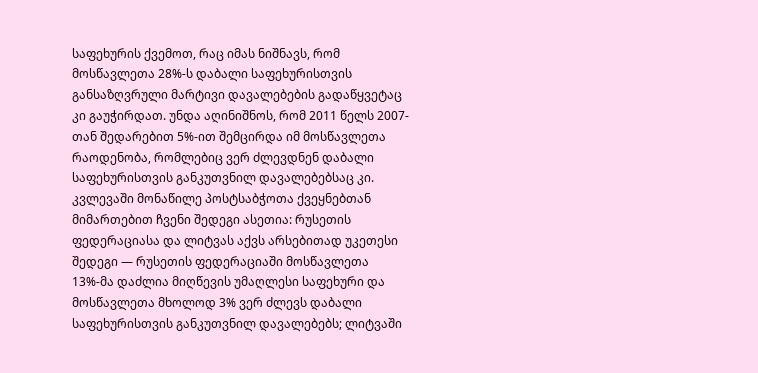საფეხურის ქვემოთ, რაც იმას ნიშნავს, რომ მოსწავლეთა 28%-ს დაბალი საფეხურისთვის განსაზღვრული მარტივი დავალებების გადაწყვეტაც კი გაუჭირდათ. უნდა აღინიშნოს, რომ 2011 წელს 2007-თან შედარებით 5%-ით შემცირდა იმ მოსწავლეთა რაოდენობა, რომლებიც ვერ ძლევდნენ დაბალი საფეხურისთვის განკუთვნილ დავალებებსაც კი.
კვლევაში მონაწილე პოსტსაბჭოთა ქვეყნებთან მიმართებით ჩვენი შედეგი ასეთია: რუსეთის ფედერაციასა და ლიტვას აქვს არსებითად უკეთესი შედეგი — რუსეთის ფედერაციაში მოსწავლეთა 13%-მა დაძლია მიღწევის უმაღლესი საფეხური და მოსწავლეთა მხოლოდ 3% ვერ ძლევს დაბალი საფეხურისთვის განკუთვნილ დავალებებს; ლიტვაში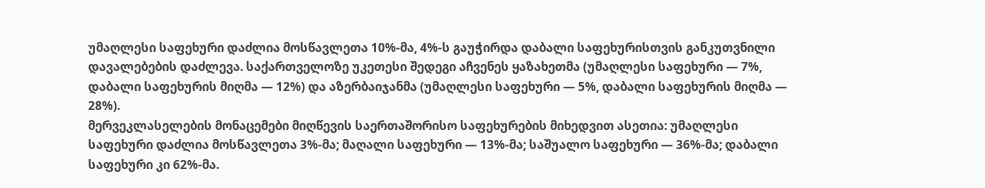უმაღლესი საფეხური დაძლია მოსწავლეთა 10%-მა, 4%-ს გაუჭირდა დაბალი საფეხურისთვის განკუთვნილი დავალებების დაძლევა. საქართველოზე უკეთესი შედეგი აჩვენეს ყაზახეთმა (უმაღლესი საფეხური — 7%, დაბალი საფეხურის მიღმა — 12%) და აზერბაიჯანმა (უმაღლესი საფეხური — 5%, დაბალი საფეხურის მიღმა — 28%).
მერვეკლასელების მონაცემები მიღწევის საერთაშორისო საფეხურების მიხედვით ასეთია: უმაღლესი საფეხური დაძლია მოსწავლეთა 3%-მა; მაღალი საფეხური — 13%-მა; საშუალო საფეხური — 36%-მა; დაბალი საფეხური კი 62%-მა.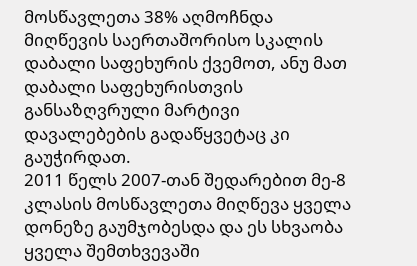მოსწავლეთა 38% აღმოჩნდა მიღწევის საერთაშორისო სკალის დაბალი საფეხურის ქვემოთ, ანუ მათ დაბალი საფეხურისთვის განსაზღვრული მარტივი დავალებების გადაწყვეტაც კი გაუჭირდათ.
2011 წელს 2007-თან შედარებით მე-8 კლასის მოსწავლეთა მიღწევა ყველა დონეზე გაუმჯობესდა და ეს სხვაობა ყველა შემთხვევაში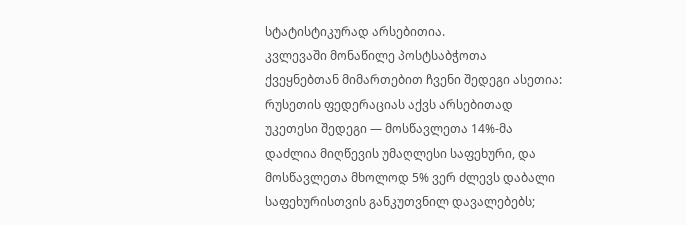სტატისტიკურად არსებითია.
კვლევაში მონაწილე პოსტსაბჭოთა ქვეყნებთან მიმართებით ჩვენი შედეგი ასეთია: რუსეთის ფედერაციას აქვს არსებითად უკეთესი შედეგი — მოსწავლეთა 14%-მა დაძლია მიღწევის უმაღლესი საფეხური, და მოსწავლეთა მხოლოდ 5% ვერ ძლევს დაბალი საფეხურისთვის განკუთვნილ დავალებებს;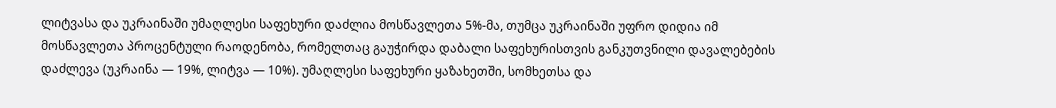ლიტვასა და უკრაინაში უმაღლესი საფეხური დაძლია მოსწავლეთა 5%-მა, თუმცა უკრაინაში უფრო დიდია იმ მოსწავლეთა პროცენტული რაოდენობა, რომელთაც გაუჭირდა დაბალი საფეხურისთვის განკუთვნილი დავალებების დაძლევა (უკრაინა — 19%, ლიტვა — 10%). უმაღლესი საფეხური ყაზახეთში, სომხეთსა და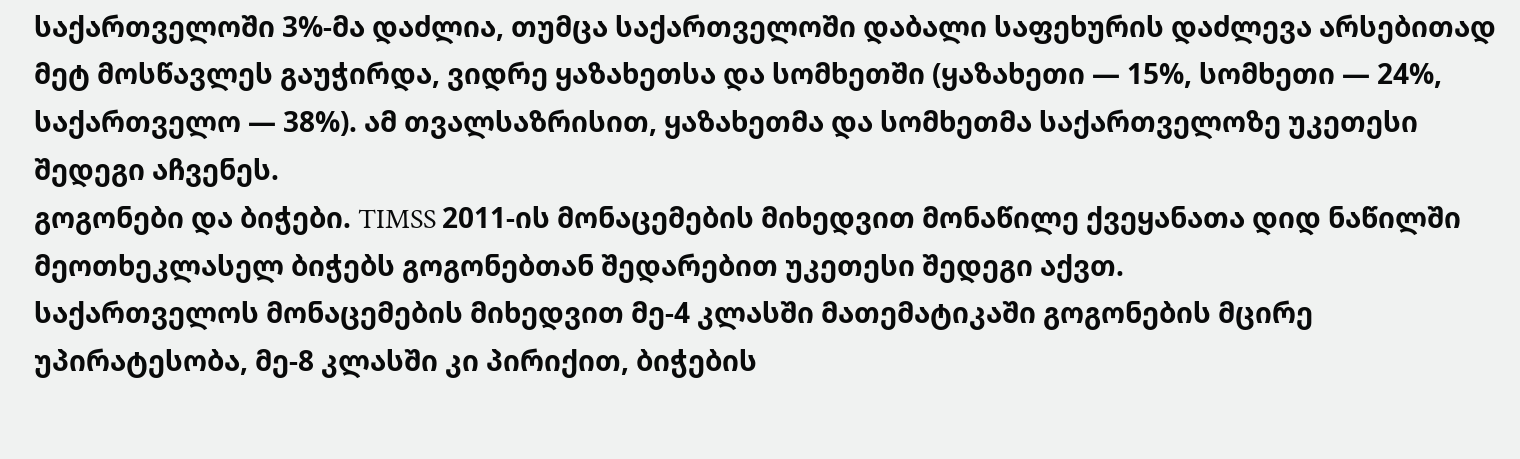საქართველოში 3%-მა დაძლია, თუმცა საქართველოში დაბალი საფეხურის დაძლევა არსებითად მეტ მოსწავლეს გაუჭირდა, ვიდრე ყაზახეთსა და სომხეთში (ყაზახეთი — 15%, სომხეთი — 24%, საქართველო — 38%). ამ თვალსაზრისით, ყაზახეთმა და სომხეთმა საქართველოზე უკეთესი შედეგი აჩვენეს.
გოგონები და ბიჭები. TIMSS 2011-ის მონაცემების მიხედვით მონაწილე ქვეყანათა დიდ ნაწილში მეოთხეკლასელ ბიჭებს გოგონებთან შედარებით უკეთესი შედეგი აქვთ.
საქართველოს მონაცემების მიხედვით მე-4 კლასში მათემატიკაში გოგონების მცირე უპირატესობა, მე-8 კლასში კი პირიქით, ბიჭების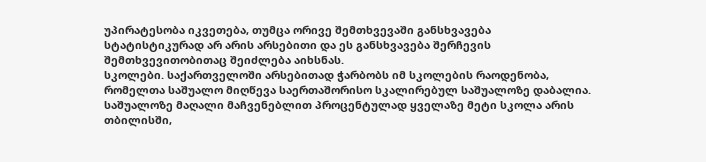უპირატესობა იკვეთება, თუმცა ორივე შემთხვევაში განსხვავება სტატისტიკურად არ არის არსებითი და ეს განსხვავება შერჩევის შემთხვევითობითაც შეიძლება აიხსნას.
სკოლები. საქართველოში არსებითად ჭარბობს იმ სკოლების რაოდენობა, რომელთა საშუალო მიღწევა საერთაშორისო სკალირებულ საშუალოზე დაბალია. საშუალოზე მაღალი მაჩვენებლით პროცენტულად ყველაზე მეტი სკოლა არის თბილისში,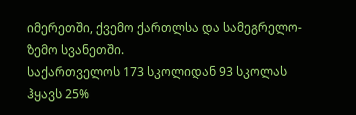იმერეთში, ქვემო ქართლსა და სამეგრელო-ზემო სვანეთში.
საქართველოს 173 სკოლიდან 93 სკოლას ჰყავს 25%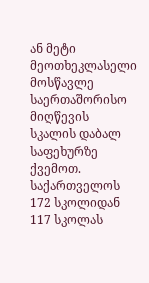ან მეტი მეოთხეკლასელი მოსწავლე საერთაშორისო მიღწევის სკალის დაბალ საფეხურზე ქვემოთ.
საქართველოს 172 სკოლიდან 117 სკოლას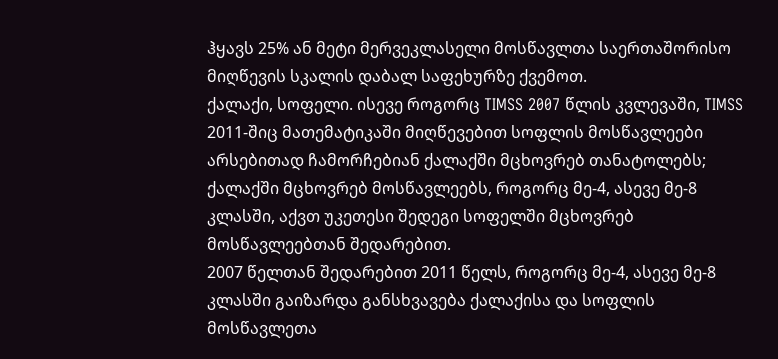ჰყავს 25% ან მეტი მერვეკლასელი მოსწავლთა საერთაშორისო მიღწევის სკალის დაბალ საფეხურზე ქვემოთ.
ქალაქი, სოფელი. ისევე როგორც TIMSS 2007 წლის კვლევაში, TIMSS 2011-შიც მათემატიკაში მიღწევებით სოფლის მოსწავლეები არსებითად ჩამორჩებიან ქალაქში მცხოვრებ თანატოლებს; ქალაქში მცხოვრებ მოსწავლეებს, როგორც მე-4, ასევე მე-8 კლასში, აქვთ უკეთესი შედეგი სოფელში მცხოვრებ მოსწავლეებთან შედარებით.
2007 წელთან შედარებით 2011 წელს, როგორც მე-4, ასევე მე-8 კლასში გაიზარდა განსხვავება ქალაქისა და სოფლის მოსწავლეთა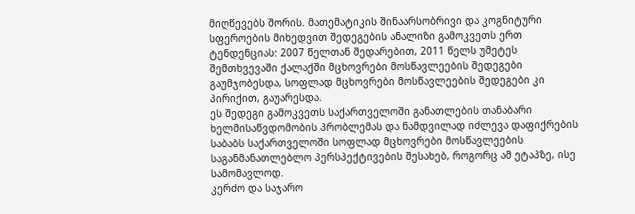მიღწევებს შორის. მათემატიკის შინაარსობრივი და კოგნიტური სფეროების მიხედვით შედეგების ანალიზი გამოკვეთს ერთ ტენდენციას: 2007 წელთან შედარებით, 2011 წელს უმეტეს შემთხვევაში ქალაქში მცხოვრები მოსწავლეების შედეგები გაუმჯობესდა, სოფლად მცხოვრები მოსწავლეების შედეგები კი პირიქით, გაუარესდა.
ეს შედეგი გამოკვეთს საქართველოში განათლების თანაბარი ხელმისაწვდომობის პრობლემას და ნამდვილად იძლევა დაფიქრების საბაბს საქართველოში სოფლად მცხოვრები მოსწავლეების საგანმანათლებლო პერსპექტივების შესახებ, როგორც ამ ეტაპზე, ისე სამომავლოდ.
კერძო და საჯარო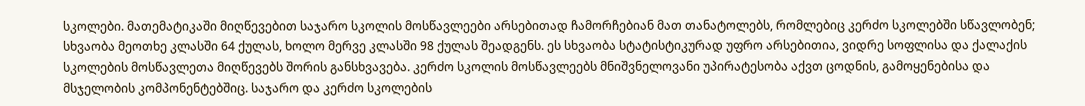სკოლები. მათემატიკაში მიღწევებით საჯარო სკოლის მოსწავლეები არსებითად ჩამორჩებიან მათ თანატოლებს, რომლებიც კერძო სკოლებში სწავლობენ; სხვაობა მეოთხე კლასში 64 ქულას, ხოლო მერვე კლასში 98 ქულას შეადგენს. ეს სხვაობა სტატისტიკურად უფრო არსებითია, ვიდრე სოფლისა და ქალაქის სკოლების მოსწავლეთა მიღწევებს შორის განსხვავება. კერძო სკოლის მოსწავლეებს მნიშვნელოვანი უპირატესობა აქვთ ცოდნის, გამოყენებისა და მსჯელობის კომპონენტებშიც. საჯარო და კერძო სკოლების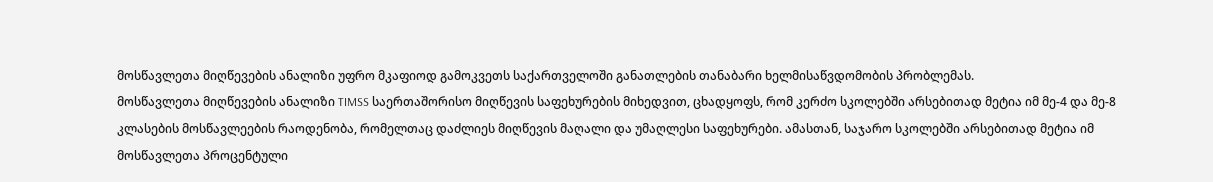მოსწავლეთა მიღწევების ანალიზი უფრო მკაფიოდ გამოკვეთს საქართველოში განათლების თანაბარი ხელმისაწვდომობის პრობლემას.
მოსწავლეთა მიღწევების ანალიზი TIMSS საერთაშორისო მიღწევის საფეხურების მიხედვით, ცხადყოფს, რომ კერძო სკოლებში არსებითად მეტია იმ მე-4 და მე-8 კლასების მოსწავლეების რაოდენობა, რომელთაც დაძლიეს მიღწევის მაღალი და უმაღლესი საფეხურები. ამასთან, საჯარო სკოლებში არსებითად მეტია იმ მოსწავლეთა პროცენტული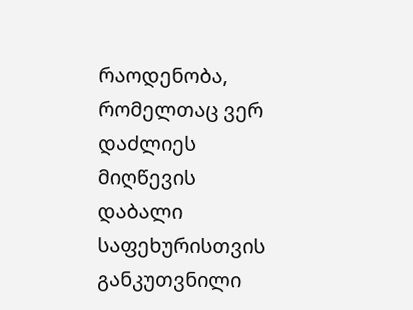რაოდენობა, რომელთაც ვერ დაძლიეს მიღწევის დაბალი საფეხურისთვის განკუთვნილი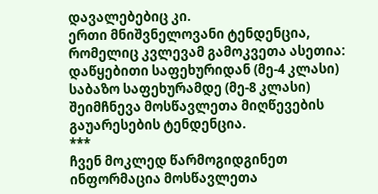დავალებებიც კი.
ერთი მნიშვნელოვანი ტენდენცია, რომელიც კვლევამ გამოკვეთა ასეთია: დაწყებითი საფეხურიდან (მე-4 კლასი) საბაზო საფეხურამდე (მე-8 კლასი) შეიმჩნევა მოსწავლეთა მიღწევების გაუარესების ტენდენცია.
***
ჩვენ მოკლედ წარმოგიდგინეთ ინფორმაცია მოსწავლეთა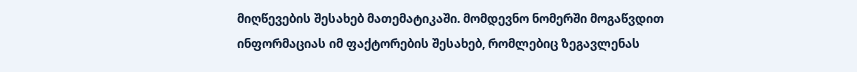მიღწევების შესახებ მათემატიკაში. მომდევნო ნომერში მოგაწვდით ინფორმაციას იმ ფაქტორების შესახებ, რომლებიც ზეგავლენას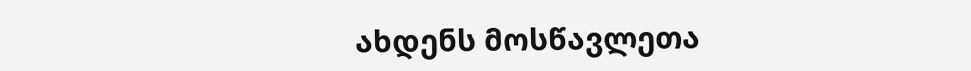ახდენს მოსწავლეთა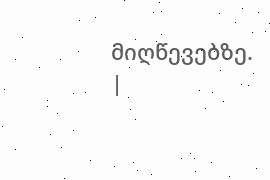მიღწევებზე.
|